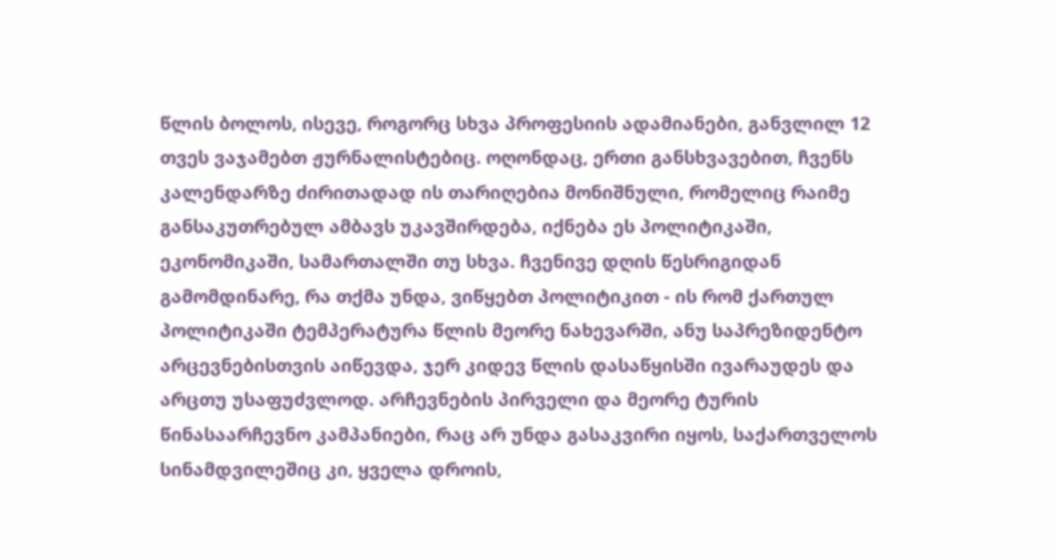წლის ბოლოს, ისევე, როგორც სხვა პროფესიის ადამიანები, განვლილ 12 თვეს ვაჯამებთ ჟურნალისტებიც. ოღონდაც, ერთი განსხვავებით, ჩვენს კალენდარზე ძირითადად ის თარიღებია მონიშნული, რომელიც რაიმე განსაკუთრებულ ამბავს უკავშირდება, იქნება ეს პოლიტიკაში, ეკონომიკაში, სამართალში თუ სხვა. ჩვენივე დღის წესრიგიდან გამომდინარე, რა თქმა უნდა, ვიწყებთ პოლიტიკით - ის რომ ქართულ პოლიტიკაში ტემპერატურა წლის მეორე ნახევარში, ანუ საპრეზიდენტო არცევნებისთვის აიწევდა, ჯერ კიდევ წლის დასაწყისში ივარაუდეს და არცთუ უსაფუძვლოდ. არჩევნების პირველი და მეორე ტურის წინასაარჩევნო კამპანიები, რაც არ უნდა გასაკვირი იყოს, საქართველოს სინამდვილეშიც კი, ყველა დროის,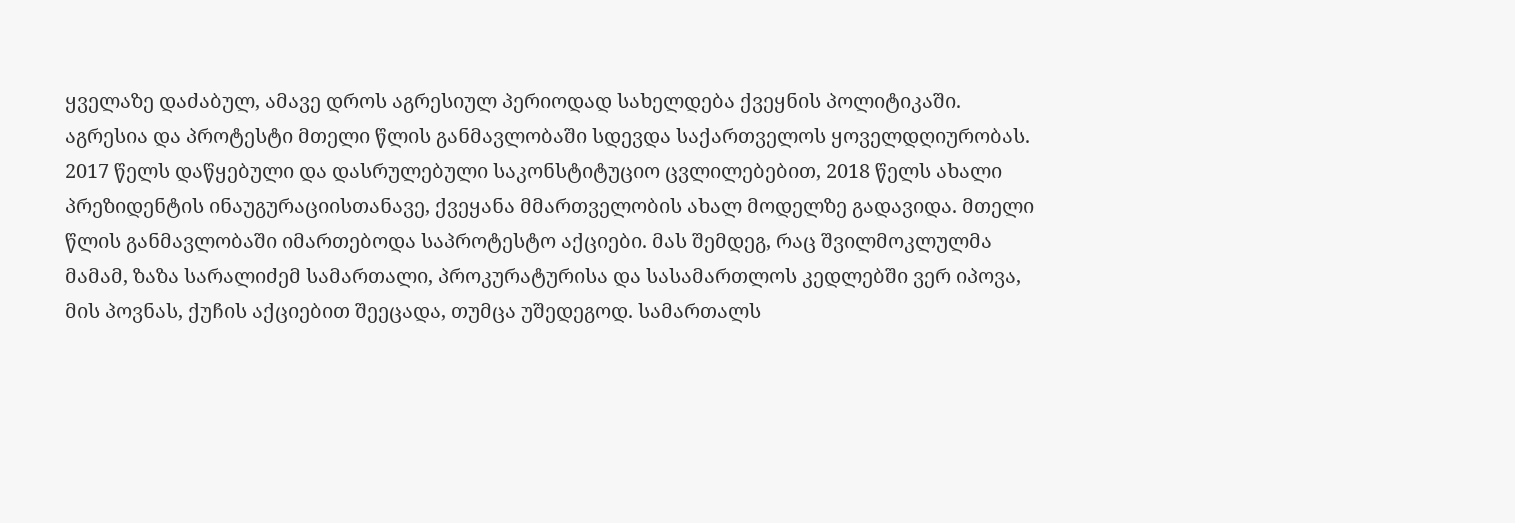ყველაზე დაძაბულ, ამავე დროს აგრესიულ პერიოდად სახელდება ქვეყნის პოლიტიკაში.
აგრესია და პროტესტი მთელი წლის განმავლობაში სდევდა საქართველოს ყოველდღიურობას. 2017 წელს დაწყებული და დასრულებული საკონსტიტუციო ცვლილებებით, 2018 წელს ახალი პრეზიდენტის ინაუგურაციისთანავე, ქვეყანა მმართველობის ახალ მოდელზე გადავიდა. მთელი წლის განმავლობაში იმართებოდა საპროტესტო აქციები. მას შემდეგ, რაც შვილმოკლულმა მამამ, ზაზა სარალიძემ სამართალი, პროკურატურისა და სასამართლოს კედლებში ვერ იპოვა, მის პოვნას, ქუჩის აქციებით შეეცადა, თუმცა უშედეგოდ. სამართალს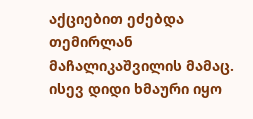აქციებით ეძებდა თემირლან მაჩალიკაშვილის მამაც. ისევ დიდი ხმაური იყო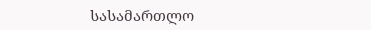სასამართლო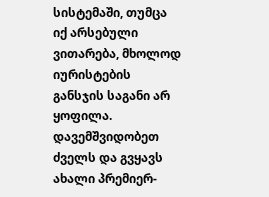სისტემაში, თუმცა იქ არსებული ვითარება, მხოლოდ იურისტების განსჯის საგანი არ ყოფილა. დავემშვიდობეთ ძველს და გვყავს ახალი პრემიერ-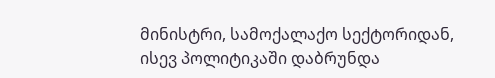მინისტრი, სამოქალაქო სექტორიდან, ისევ პოლიტიკაში დაბრუნდა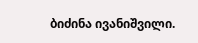ბიძინა ივანიშვილი.